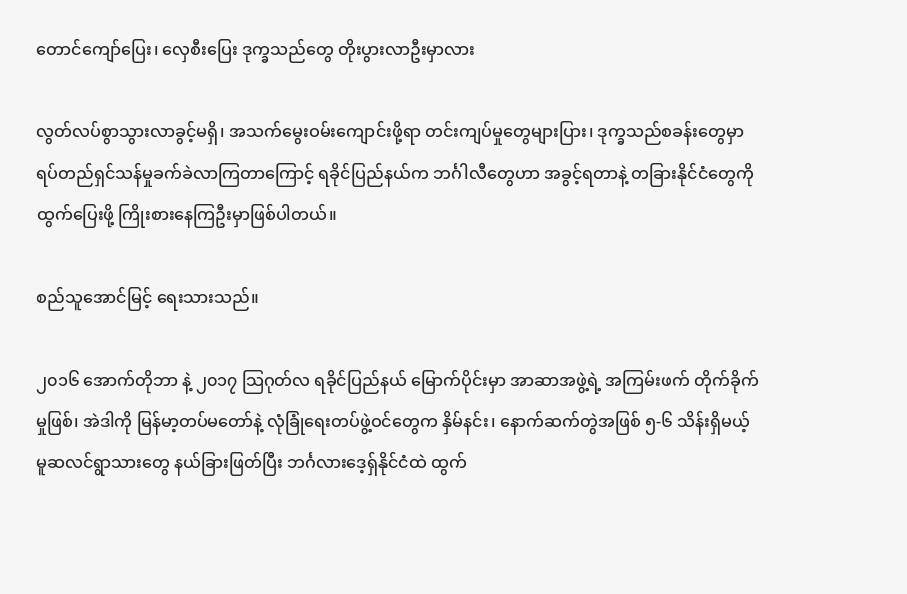တောင်ကျော်ပြေး၊ လှေစီးပြေး ဒုက္ခသည်တွေ တိုးပွားလာဦးမှာလား

လွတ်လပ်စွာသွားလာခွင့်မရှိ၊ အသက်မွေးဝမ်းကျောင်းဖို့ရာ တင်းကျပ်မှုတွေများပြား၊ ဒုက္ခသည်စခန်းတွေမှာ ရပ်တည်ရှင်သန်မှုခက်ခဲလာကြတာကြောင့် ရခိုင်ပြည်နယ်က ဘင်္ဂါလီတွေဟာ အခွင့်ရတာနဲ့ တခြားနိုင်ငံတွေကို ထွက်ပြေးဖို့ ကြိုးစားနေကြဦးမှာဖြစ်ပါတယ်။

စည်သူအောင်မြင့် ရေးသားသည်။

၂၀၁၆ အောက်တိုဘာ နဲ့ ၂၀၁၇ သြဂုတ်လ ရခိုင်ပြည်နယ် မြောက်ပိုင်းမှာ အာဆာအဖွဲ့ရဲ့ အကြမ်းဖက် တိုက်ခိုက်မှုဖြစ်၊ အဲဒါကို မြန်မာ့တပ်မတော်နဲ့ လုံခြုံရေးတပ်ဖွဲ့ဝင်တွေက နှိမ်နင်း၊ နောက်ဆက်တွဲအဖြစ် ၅-၆ သိန်းရှိမယ့် မူဆလင်ရွာသားတွေ နယ်ခြားဖြတ်ပြီး ဘင်္ဂလားဒေ့ရှ်နိုင်ငံထဲ ထွက်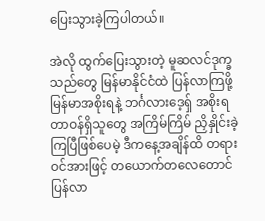ပြေးသွားခဲ့ကြပါတယ်။

အဲလို ထွက်ပြေးသွားတဲ့ မူဆလင်ဒုက္ခသည်တွေ မြန်မာနိုင်ငံထဲ ပြန်လာကြဖို့ မြန်မာအစိုးရနဲ့ ဘင်္ဂလားဒေ့ရှ် အစိုးရ တာဝန်ရှိသူတွေ အကြိမ်ကြိမ် ညှိနှိုင်းခဲ့ကြပြီဖြစ်ပေမဲ့ ဒီကနေ့အချိန်ထိ တရားဝင်အားဖြင့် တယောက်တလေတောင် ပြန်လာ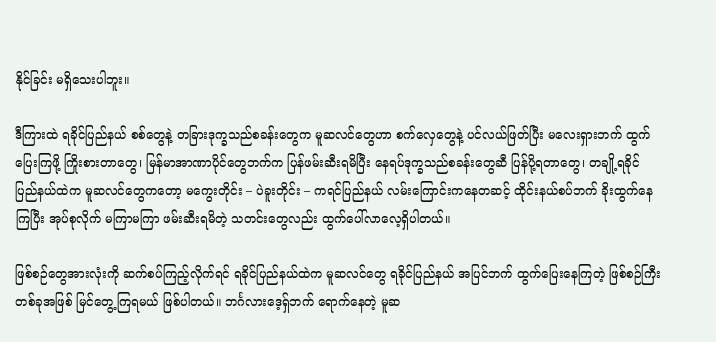နိုင်ခြင်း မရှိသေးပါဘူး။

ဒီကြားထဲ ရခိုင်ပြည်နယ် စစ်တွေနဲ့ တခြားဒုက္ခသည်စခန်းတွေက မူဆလင်တွေဟာ စက်လှေတွေနဲ့ ပင်လယ်ဖြတ်ပြီး မလေးရှားဘက် ထွက်ပြေးကြဖို့ ကြိုးစားတာတွေ၊ မြန်မာအာဏာပိုင်တွေဘက်က ပြန်ဖမ်းဆီးရမိပြီး နေရပ်ဒုက္ခသည်စခန်းတွေဆီ ပြန်ပို့ရတာတွေ၊ တချို့ရခိုင်ပြည်နယ်ထဲက မူဆလင်တွေကတော့ မကွေးတိုင်း – ပဲခူးတိုင်း – ကရင်ပြည်နယ် လမ်းကြောင်းကနေတဆင့် ထိုင်းနယ်စပ်ဘက် ခိုးထွက်နေကြပြီး အုပ်စုလိုက် မကြာမကြာ ဖမ်းဆီးရမိတဲ့ သတင်းတွေလည်း ထွက်ပေါ်လာလေ့ရှိပါတယ်။

ဖြစ်စဉ်တွေအားလုံးကို ဆက်စပ်ကြည့်လိုက်ရင် ရခိုင်ပြည်နယ်ထဲက မူဆလင်တွေ ရခိုင်ပြည်နယ် အပြင်ဘက် ထွက်ပြေးနေကြတဲ့ ဖြစ်စဉ်ကြီးတစ်ခုအဖြစ် မြင်တွေ့ကြရမယ် ဖြစ်ပါတယ်။ ဘင်္ဂလားဒေ့ရှ်ဘက် ရောက်နေတဲ့ မူဆ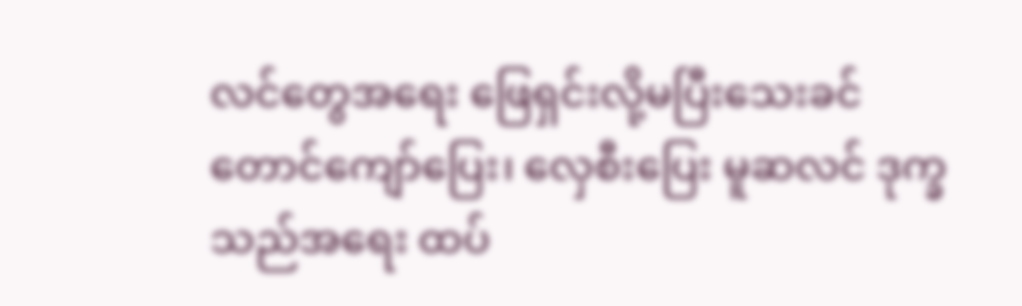လင်တွေအရေး ဖြေရှင်းလို့မပြီးသေးခင် တောင်ကျော်ပြေး၊ လှေစီးပြေး မူဆလင် ဒုက္ခသည်အရေး ထပ်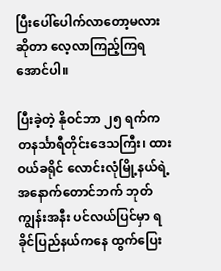ပြီးပေါ်ပေါက်လာတော့မလားဆိုတာ လေ့လာကြည့်ကြရအောင်ပါ။

ပြီးခဲ့တဲ့ နိုဝင်ဘာ ၂၅ ရက်က တနင်္သာရီတိုင်းဒေသကြီး၊ ထားဝယ်ခရိုင် လောင်းလုံမြို့နယ်ရဲ့ အနောက်တောင်ဘက် ဘုတ်ကျွန်းအနီး ပင်လယ်ပြင်မှာ ရခိုင်ပြည်နယ်ကနေ ထွက်ပြေး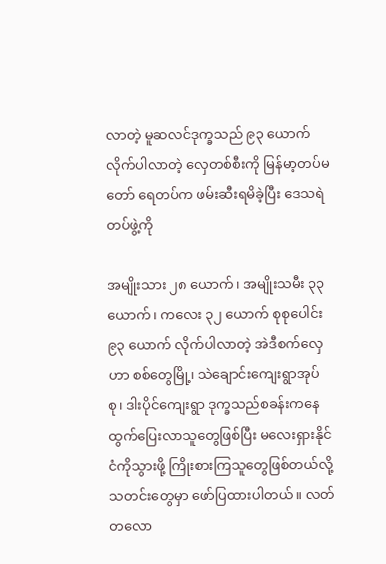လာတဲ့ မူဆလင်ဒုက္ခသည် ၉၃ ယောက် လိုက်ပါလာတဲ့ လှေတစ်စီးကို မြန်မာ့တပ်မတော် ရေတပ်က ဖမ်းဆီးရမိခဲ့ပြီး ဒေသရဲတပ်ဖွဲ့ကို

အမျိုးသား ၂၈ ယောက်၊ အမျိုးသမီး ၃၃ ယောက်၊ ကလေး ၃၂ ယောက် စုစုပေါင်း ၉၃ ယောက် လိုက်ပါလာတဲ့ အဲဒီစက်လှေဟာ စစ်တွေမြို့၊ သဲချောင်းကျေးရွာအုပ်စု၊ ဒါးပိုင်ကျေးရွာ ဒုက္ခသည်စခန်းကနေ ထွက်ပြေးလာသူတွေဖြစ်ပြီး မလေးရှားနိုင်ငံကိုသွားဖို့ ကြိုးစားကြသူတွေဖြစ်တယ်လို့ သတင်းတွေမှာ ဖော်ပြထားပါတယ်။ လတ်တလော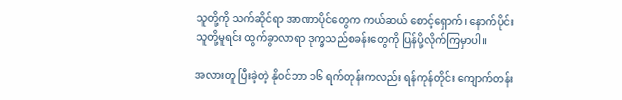သူတို့ကို သက်ဆိုင်ရာ အာဏာပိုင်တွေက ကယ်ဆယ် စောင့်ရှောက်၊ နောက်ပိုင်း သူတို့မူရင်း ထွက်ခွာလာရာ ဒုက္ခသည်စခန်းတွေကို ပြန်ပို့လိုက်ကြမှာပါ။

အလားတူ ပြီးခဲ့တဲ့ နိုဝင်ဘာ ၁၆ ရက်တုန်းကလည်း ရန်ကုန်တိုင်း ကျောက်တန်း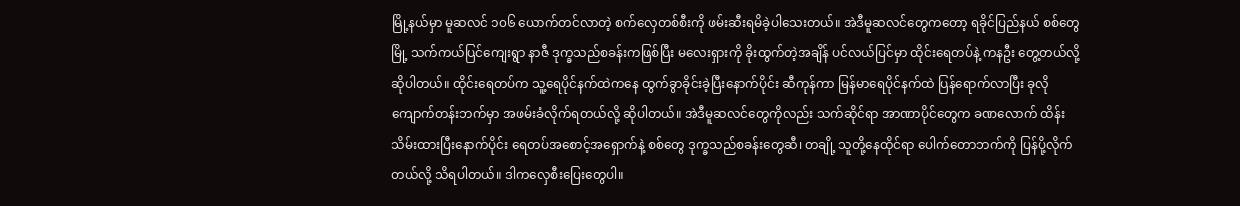မြို့နယ်မှာ မူဆလင် ၁၀၆ ယောက်တင်လာတဲ့ စက်လှေတစ်စီးကို ဖမ်းဆီးရမိခဲ့ပါသေးတယ်။ အဲဒီမူဆလင်တွေကတော့ ရခိုင်ပြည်နယ် စစ်တွေမြို့ သက်ကယ်ပြင်ကျေးရွာ နာဇီ ဒုက္ခသည်စခန်းကဖြစ်ပြီး မလေးရှားကို ခိုးထွက်တဲ့အချိန် ပင်လယ်ပြင်မှာ ထိုင်းရေတပ်နဲ့ ကနဦး တွေ့တယ်လို့ ဆိုပါတယ်။ ထိုင်းရေတပ်က သူ့ရေပိုင်နက်ထဲကနေ ထွက်ခွာခိုင်းခဲ့ပြီးနောက်ပိုင်း ဆီကုန်ကာ မြန်မာရေပိုင်နက်ထဲ ပြန်ရောက်လာပြီး ခုလို ကျောက်တန်းဘက်မှာ အဖမ်းခံလိုက်ရတယ်လို့ ဆိုပါတယ်။ အဲဒီမူဆလင်တွေကိုလည်း သက်ဆိုင်ရာ အာဏာပိုင်တွေက ခဏလောက် ထိန်းသိမ်းထားပြီးနောက်ပိုင်း ရေတပ်အစောင့်အရှောက်နဲ့ စစ်တွေ ဒုက္ခသည်စခန်းတွေဆီ၊ တချို့ သူတို့နေထိုင်ရာ ပေါက်တောဘက်ကို ပြန်ပို့လိုက်တယ်လို့ သိရပါတယ်။ ဒါကလှေစီးပြေးတွေပါ။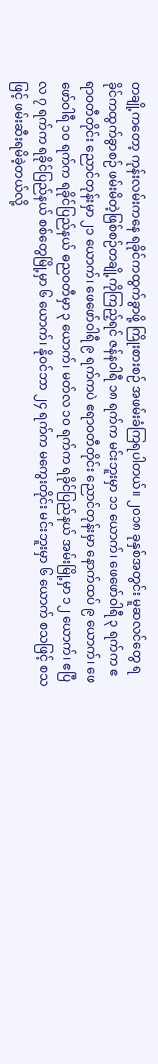တချို့ကတော့ ကုန်းလမ်းကနေ ရခိုင်ကထွက်ခွာဖို့ ကြိုးစားစဉ် အဖမ်းခံကြရပါတယ်။ ၂၀၁၈ ခုနှစ်အတွင်း မူဆလင်တွေ ရခိုင်ကထွက်ခွာစဉ် ဖမ်းမိတဲ့ဖြစ်စဉ်တချို့ကိုကြည့်ရင် ဇန်နဝါရီ ၁၈ ရက်က မင်းဘူးမှာ ၁၁ ယောက်၊ ဖေဖော်ဝါရီ ၃ ရက်က ဧရာဝတီတိုင်း ညောင်တုန်းမှာ ၂၁ ယောက်၊ ဖေဖော်ဝါရီ ၉ ရက်ကပဲ ဧရာဝတီတိုင်း ညောင်တုန်းမှာ နောက်ထပ် ၉ ယောက်၊ ဖေဖော်ဝါရီ ၁၀ ရက်က ရခိုင်ပြည်နယ် ဓညဝတီမှာ ၃ ယောက်၊ မတ်လ ၁၀ ရက်က ရခိုင်ပြည်နယ် အမ်းမြို့မှာ ၁၂ ယောက်၊ ဧပြီလ ၇ ရက်က ရခိုင်ပြည်နယ် စစ်တွေမြို့မှာ ၆ ယောက်၊ နိုဝင်ဘာ ၂၄ ရက်က မကွေးတိုင်း မင်းဘူးမှာ ၆ ယောက် စသဖြင့် စသဖြင့် ဖမ်းဆီးရမိခဲ့တယ်လို့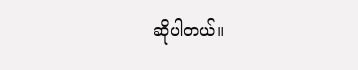ဆိုပါတယ်။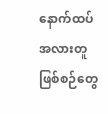နောက်ထပ် အလားတူ ဖြစ်စဉ်တွေ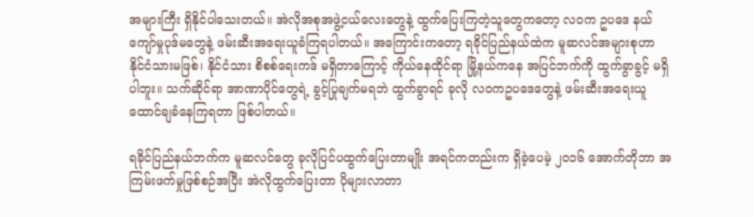အများကြီး ရှိနိုင်ပါသေးတယ်။ အဲလိုအစုအဖွဲ့ငယ်လေးတွေနဲ့ ထွက်ပြေးကြတဲ့သူတွေကတော့ လဝက ဥပဒေ နယ်ကျော်မှုပုဒ်မတွေနဲ့ ဖမ်းဆီးအရေးယူခံကြရပါတယ်။ အကြောင်းကတော့ ရခိုင်ပြည်နယ်ထဲက မူဆလင်အများစုဟာ နိုင်ငံသားမဖြစ်၊ နိုင်ငံသား စိစစ်ရေးကဒ် မရှိတာကြောင့် ကိုယ်နေထိုင်ရာ မြို့နယ်ကနေ အပြင်ဘက်ကို ထွက်ခွာခွင့် မရှိပါဘူး။ သက်ဆိုင်ရာ အာဏာပိုင်တွေရဲ့ ခွင့်ပြုချက်မရဘဲ ထွက်ခွာရင် ခုလို လဝကဥပဒေတွေနဲ့ ဖမ်းဆီးအရေးယူ ထောင်ချခံနေကြရတာ ဖြစ်ပါတယ်။

ရခိုင်ပြည်နယ်ဘက်က မူဆလင်တွေ ခုလိုပြင်ပထွက်ပြေးတာမျိုး အရင်ကတည်းက ရှိခဲ့ပေမဲ့ ၂၀၁၆ အောက်တိုဘာ အကြမ်းဖက်မှုဖြစ်စဉ်အပြီး အဲလိုထွက်ပြေးတာ ပိုများလာတာ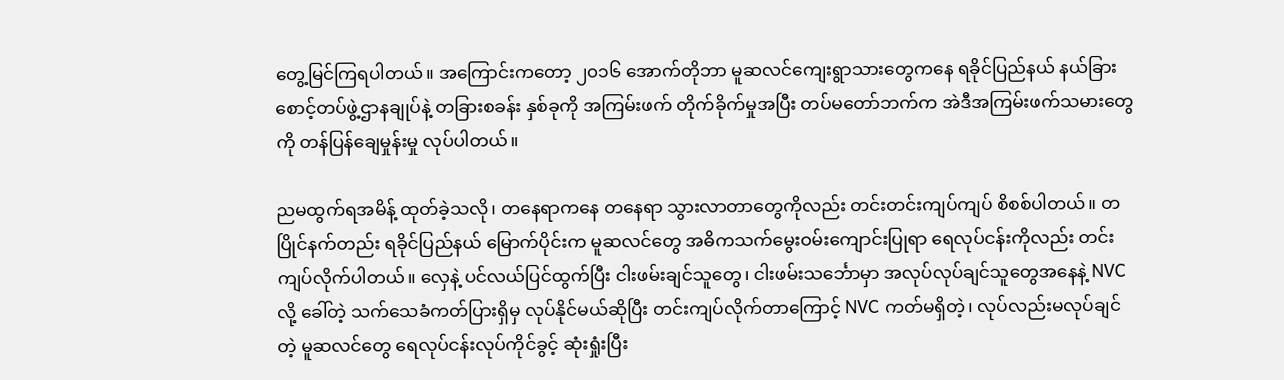တွေ့မြင်ကြရပါတယ်။ အကြောင်းကတော့ ၂၀၁၆ အောက်တိုဘာ မူဆလင်ကျေးရွာသားတွေကနေ ရခိုင်ပြည်နယ် နယ်ခြားစောင့်တပ်ဖွဲ့ဌာနချုပ်နဲ့ တခြားစခန်း နှစ်ခုကို အကြမ်းဖက် တိုက်ခိုက်မှုအပြီး တပ်မတော်ဘက်က အဲဒီအကြမ်းဖက်သမားတွေကို တန်ပြန်ချေမှုန်းမှု လုပ်ပါတယ်။

ညမထွက်ရအမိန့် ထုတ်ခဲ့သလို၊ တနေရာကနေ တနေရာ သွားလာတာတွေကိုလည်း တင်းတင်းကျပ်ကျပ် စိစစ်ပါတယ်။ တပြိုင်နက်တည်း ရခိုင်ပြည်နယ် မြောက်ပိုင်းက မူဆလင်တွေ အဓိကသက်မွေးဝမ်းကျောင်းပြုရာ ရေလုပ်ငန်းကိုလည်း တင်းကျပ်လိုက်ပါတယ်။ လှေနဲ့ ပင်လယ်ပြင်ထွက်ပြီး ငါးဖမ်းချင်သူတွေ၊ ငါးဖမ်းသင်္ဘောမှာ အလုပ်လုပ်ချင်သူတွေအနေနဲ့ NVC လို့ ခေါ်တဲ့ သက်သေခံကတ်ပြားရှိမှ လုပ်နိုင်မယ်ဆိုပြီး တင်းကျပ်လိုက်တာကြောင့် NVC ကတ်မရှိတဲ့၊ လုပ်လည်းမလုပ်ချင်တဲ့ မူဆလင်တွေ ရေလုပ်ငန်းလုပ်ကိုင်ခွင့် ဆုံးရှုံးပြီး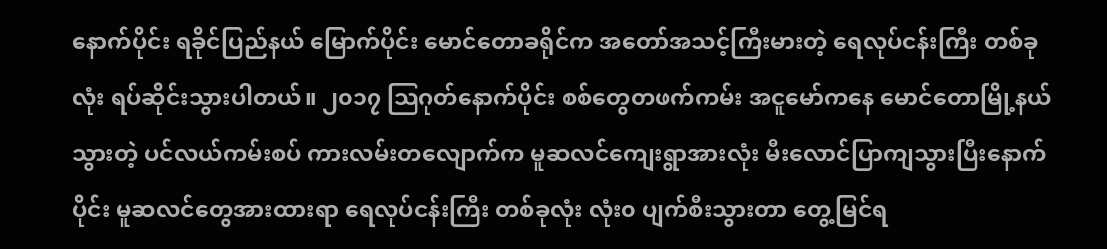နောက်ပိုင်း ရခိုင်ပြည်နယ် မြောက်ပိုင်း မောင်တောခရိုင်က အတော်အသင့်ကြီးမားတဲ့ ရေလုပ်ငန်းကြီး တစ်ခုလုံး ရပ်ဆိုင်းသွားပါတယ်။ ၂၀၁၇ သြဂုတ်နောက်ပိုင်း စစ်တွေတဖက်ကမ်း အငူမော်ကနေ မောင်တောမြို့နယ်သွားတဲ့ ပင်လယ်ကမ်းစပ် ကားလမ်းတလျောက်က မူဆလင်ကျေးရွာအားလုံး မီးလောင်ပြာကျသွားပြီးနောက်ပိုင်း မူဆလင်တွေအားထားရာ ရေလုပ်ငန်းကြီး တစ်ခုလုံး လုံး၀ ပျက်စီးသွားတာ တွေ့မြင်ရ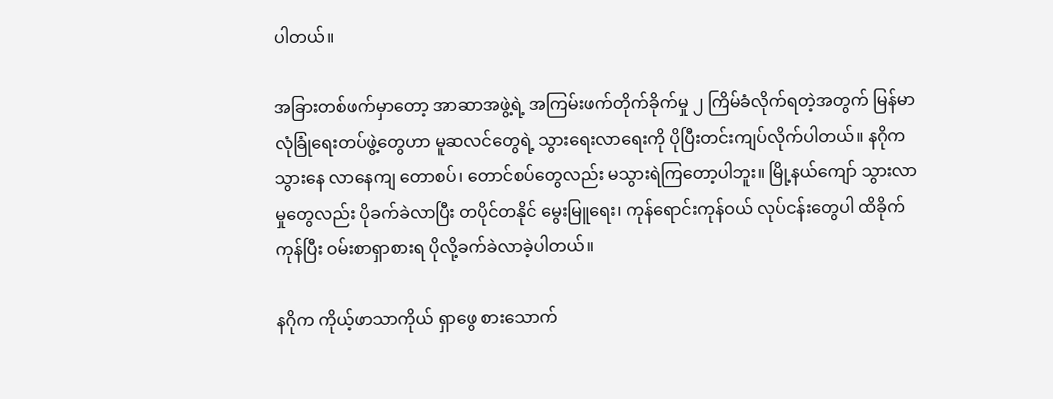ပါတယ်။

အခြားတစ်ဖက်မှာတော့ အာဆာအဖွဲ့ရဲ့ အကြမ်းဖက်တိုက်ခိုက်မှု ၂ ကြိမ်ခံလိုက်ရတဲ့အတွက် မြန်မာလုံခြုံရေးတပ်ဖွဲ့တွေဟာ မူဆလင်တွေရဲ့ သွားရေးလာရေးကို ပိုပြီးတင်းကျပ်လိုက်ပါတယ်။ နဂိုက သွားနေ လာနေကျ တောစပ်၊ တောင်စပ်တွေလည်း မသွားရဲကြတော့ပါဘူး။ မြို့နယ်ကျော် သွားလာမှုတွေလည်း ပိုခက်ခဲလာပြီး တပိုင်တနိုင် မွေးမြူရေး၊ ကုန်ရောင်းကုန်ဝယ် လုပ်ငန်းတွေပါ ထိခိုက်ကုန်ပြီး ဝမ်းစာရှာစားရ ပိုလို့ခက်ခဲလာခဲ့ပါတယ်။

နဂိုက ကိုယ့်ဖာသာကိုယ် ရှာဖွေ စားသောက်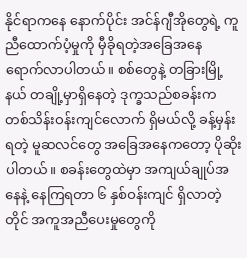နိုင်ရာကနေ နောက်ပိုင်း အင်န်ဂျီအိုတွေရဲ့ ကူညီထောက်ပံ့မှုကို မှီခိုရတဲ့အခြေအနေ ရောက်လာပါတယ်။ စစ်တွေနဲ့ တခြားမြို့နယ် တချို့မှာရှိနေတဲ့ ဒုက္ခသည်စခန်းက တစ်သိန်းဝန်းကျင်လောက် ရှိမယ်လို့ ခန့်မှန်းရတဲ့ မူဆလင်တွေ အခြေအနေကတော့ ပိုဆိုးပါတယ်။ စခန်းတွေထဲမှာ အကျယ်ချုပ်အနေနဲ့ နေကြရတာ ၆ နှစ်ဝန်းကျင် ရှိလာတဲ့တိုင် အကူအညီပေးမှုတွေကို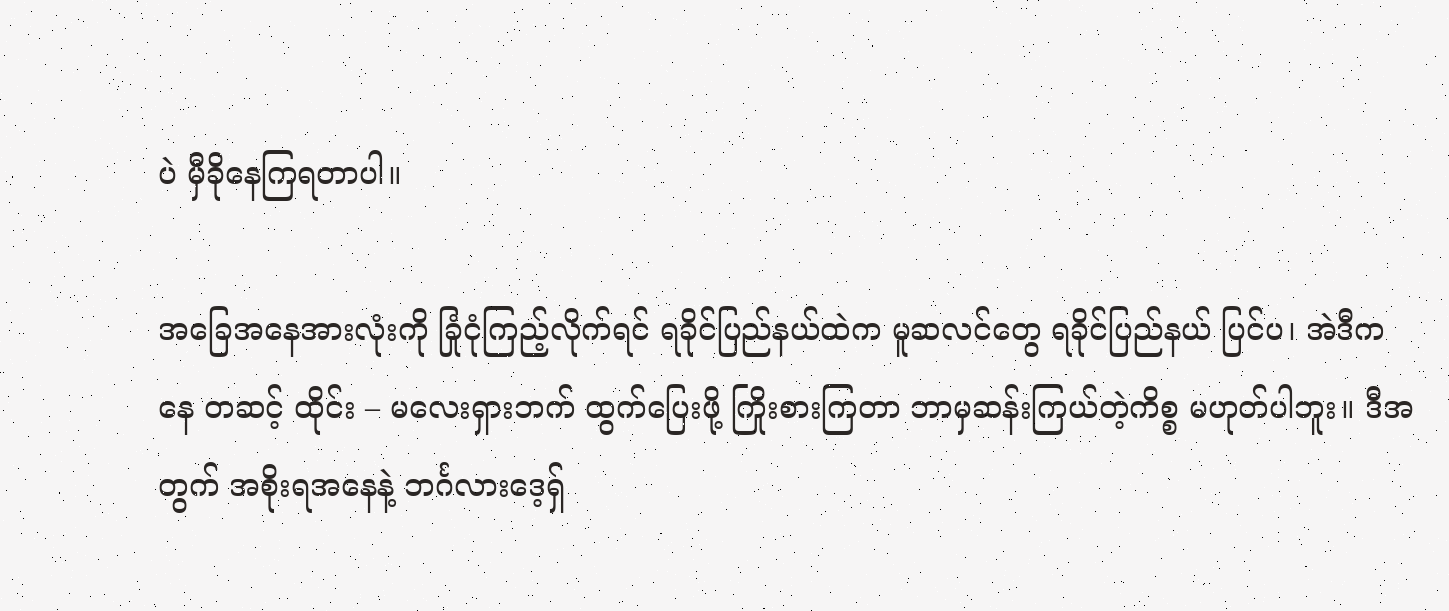ပဲ မှီခိုနေကြရတာပါ။

အခြေအနေအားလုံးကို ခြုံငုံကြည့်လိုက်ရင် ရခိုင်ပြည်နယ်ထဲက မူဆလင်တွေ ရခိုင်ပြည်နယ် ပြင်ပ၊ အဲဒီကနေ တဆင့် ထိုင်း – မလေးရှားဘက် ထွက်ပြေးဖို့ ကြိုးစားကြတာ ဘာမှဆန်းကြယ်တဲ့ကိစ္စ မဟုတ်ပါဘူး။ ဒီအတွက် အစိုးရအနေနဲ့ ဘင်္ဂလားဒေ့ရှ်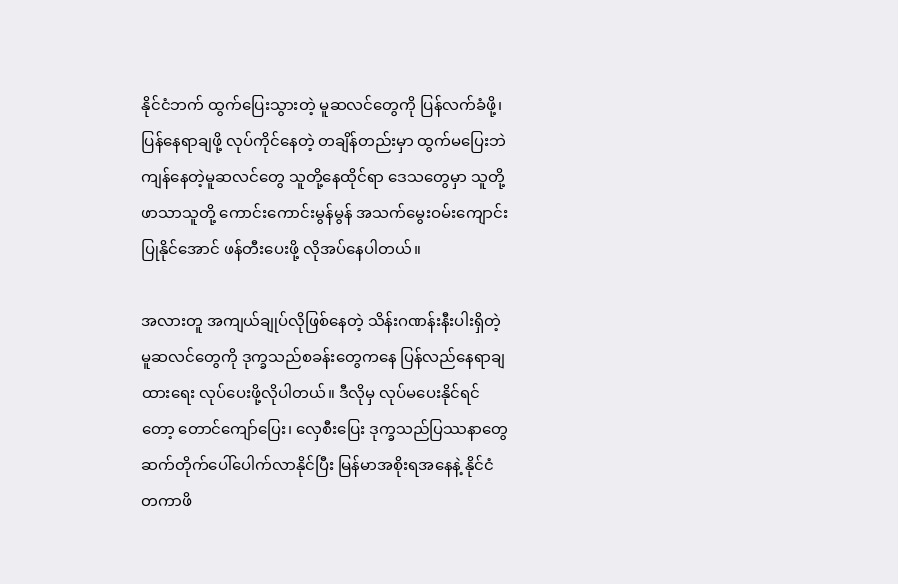နိုင်ငံဘက် ထွက်ပြေးသွားတဲ့ မူဆလင်တွေကို ပြန်လက်ခံဖို့၊ ပြန်နေရာချဖို့ လုပ်ကိုင်နေတဲ့ တချိန်တည်းမှာ ထွက်မပြေးဘဲ ကျန်နေတဲ့မူဆလင်တွေ သူတို့နေထိုင်ရာ ဒေသတွေမှာ သူတို့ဖာသာသူတို့ ကောင်းကောင်းမွန်မွန် အသက်မွေးဝမ်းကျောင်း ပြုနိုင်အောင် ဖန်တီးပေးဖို့ လိုအပ်နေပါတယ်။

အလားတူ အကျယ်ချုပ်လိုဖြစ်နေတဲ့ သိန်းဂဏန်းနီးပါးရှိတဲ့ မူဆလင်တွေကို ဒုက္ခသည်စခန်းတွေကနေ ပြန်လည်နေရာချထားရေး လုပ်ပေးဖို့လိုပါတယ်။ ဒီလိုမှ လုပ်မပေးနိုင်ရင်တော့ တောင်ကျော်ပြေး၊ လှေစီးပြေး ဒုက္ခသည်ပြဿနာတွေ ဆက်တိုက်ပေါ်ပေါက်လာနိုင်ပြီး မြန်မာအစိုးရအနေနဲ့ နိုင်ငံတကာဖိ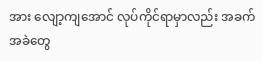အား လျော့ကျအောင် လုပ်ကိုင်ရာမှာလည်း အခက်အခဲတွေ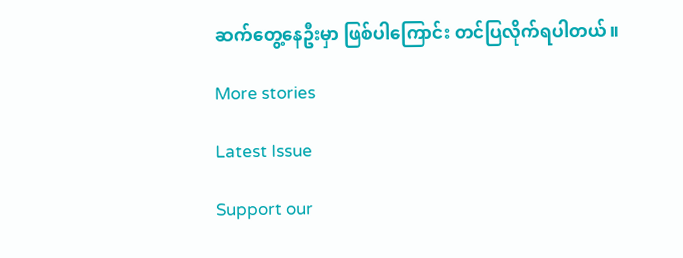ဆက်တွေ့နေဦးမှာ ဖြစ်ပါကြောင်း တင်ပြလိုက်ရပါတယ်။

More stories

Latest Issue

Support our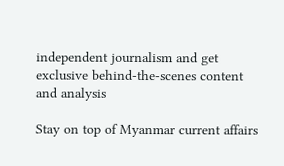independent journalism and get exclusive behind-the-scenes content and analysis

Stay on top of Myanmar current affairs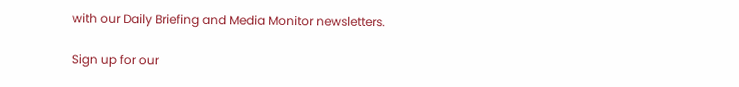with our Daily Briefing and Media Monitor newsletters.

Sign up for our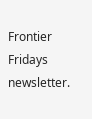Frontier Fridays newsletter.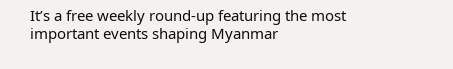It’s a free weekly round-up featuring the most important events shaping Myanmar